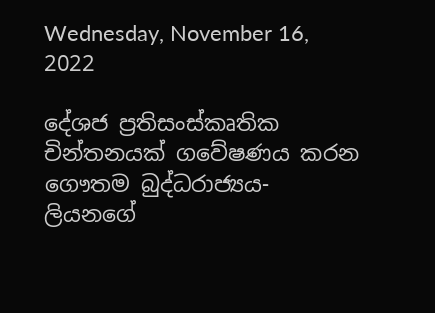Wednesday, November 16, 2022

දේශජ ප්‍රතිසංස්කෘතික චින්තනයක් ගවේෂණය කරන ගෞතම බුද්ධරාජ්‍යය- ලියනගේ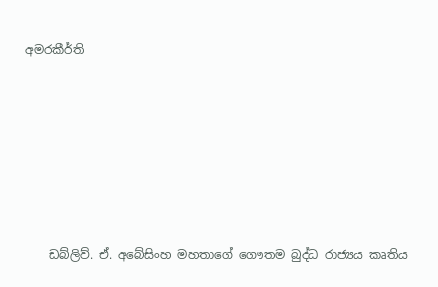අමරකීර්ති









    ඩබ්ලිව්. ඒ. අබේසිංහ මහතාගේ ගෞතම බුද්ධ රාජ්‍යය කෘතිය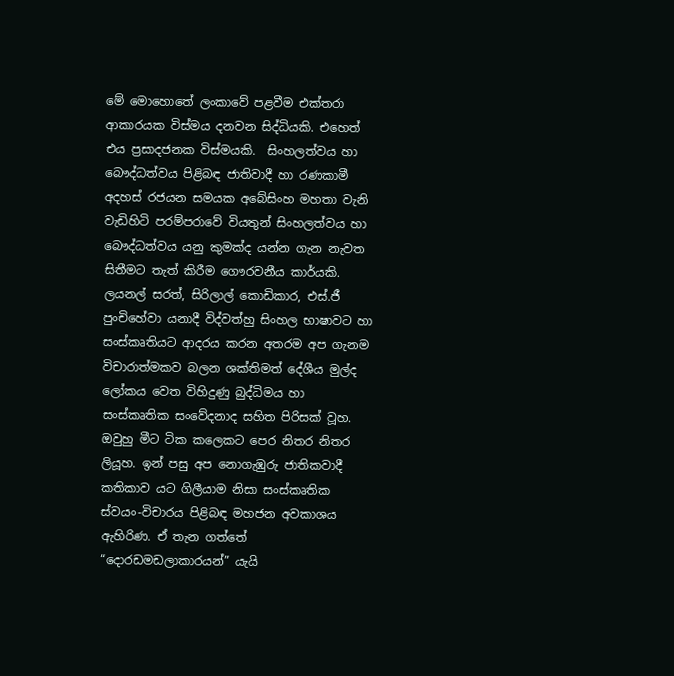මේ මොහොතේ ලංකාවේ පළවීම එක්තරා ආකාරයක විස්මය දනවන සිද්ධියකි. එහෙත් එය ප්‍රසාදජනක විස්මයකි.  සිංහලත්වය හා බෞද්ධත්වය පිළිබඳ ජාතිවාදී හා රණකාමී අදහස් රජයන සමයක අබේසිංහ මහතා වැනි වැඩිහිටි පරම්පරාවේ වියතුන් සිංහලත්වය හා බෞද්ධත්වය යනු කුමක්ද යන්න ගැන නැවත සිතීමට තැත් කිරීම ගෞරවනීය කාර්යකි. ලයනල් සරත්, සිරිලාල් කොඩිකාර, එස්.ජී පුංචිහේවා යනාදී විද්වත්හු සිංහල භාෂාවට හා සංස්කෘතියට ආදරය කරන අතරම අප ගැනම විචාරාත්මකව බලන ශක්තිමත් දේශීය මුල්ද ලෝකය වෙත විහිදුණු බුද්ධිමය හා සංස්කෘතික සංවේදනාද සහිත පිරිසක් වූහ. ඔවුහු මීට ටික කලෙකට පෙර නිතර නිතර ලියූහ. ඉන් පසු අප නොගැඹුරු ජාතිකවාදී කතිකාව යට ගිලීයාම නිසා සංස්කෘතික ස්වයං-විචාරය පිළිබඳ මහජන අවකාශය ඇහිරිණ. ඒ තැන ගත්තේ “දොරඩමඩලාකාරයන්” යැයි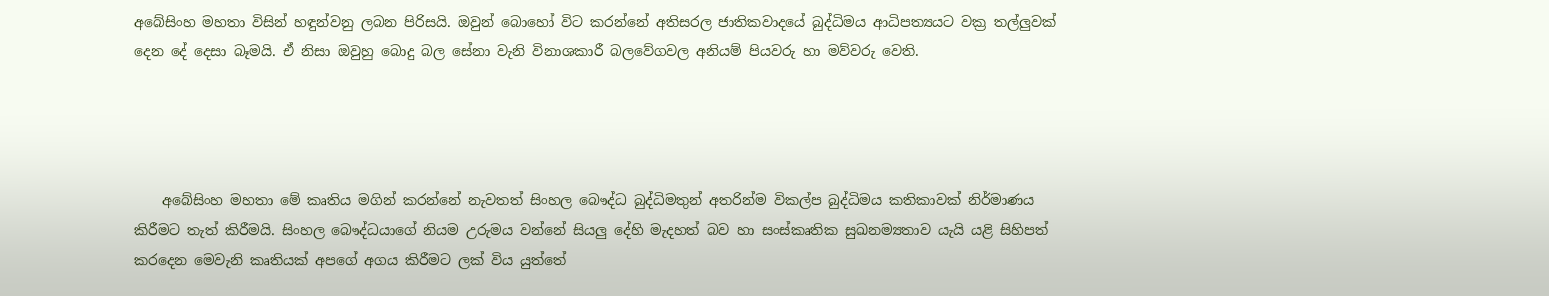අබේසිංහ මහතා විසින් හඳුන්වනු ලබන පිරිසයි. ඔවුන් බොහෝ විට කරන්නේ අතිසරල ජාතිකවාදයේ බුද්ධිමය ආධිපත්‍යයට වක්‍ර තල්ලුවක් දෙන දේ දෙසා බෑමයි. ඒ නිසා ඔවුහු බොදු බල සේනා වැනි විනාශකාරී බලවේගවල අනියම් පියවරු හා මව්වරු වෙති.




    අබේසිංහ මහතා මේ කෘතිය මගින් කරන්නේ නැවතත් සිංහල බෞද්ධ බුද්ධිමතුන් අතරින්ම විකල්ප බුද්ධිමය කතිකාවක් නිර්මාණය කිරීමට තැත් කිරීමයි. සිංහල බෞද්ධයාගේ නියම උරුමය වන්නේ සියලු දේහි මැදහත් බව හා සංස්කෘතික සුඛනම්‍යතාව යැයි යළි සිහිපත් කරදෙන මෙවැනි කෘතියක් අපගේ අගය කිරීමට ලක් විය යුත්තේ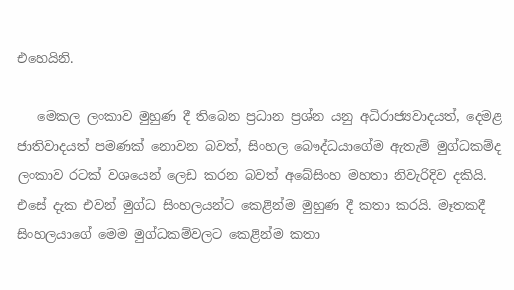එහෙයිනි.

   මෙකල ලංකාව මුහුණ දී තිබෙන ප්‍රධාන ප්‍රශ්න යනු අධිරාජ්‍යවාදයත්, දෙමළ ජාතිවාදයත් පමණක් නොවන බවත්, සිංහල බෞද්ධයාගේම ඇතැම් මුග්ධකම්ද ලංකාව රටක් වශයෙන් ලෙඩ කරන බවත් අබේසිංහ මහතා නිවැරිදිව දකියි. එසේ දැක එවන් මුග්ධ සිංහලයන්ට කෙළින්ම මුහුණ දී කතා කරයි. මෑතකදී සිංහලයාගේ මෙම මුග්ධකම්වලට කෙළින්ම කතා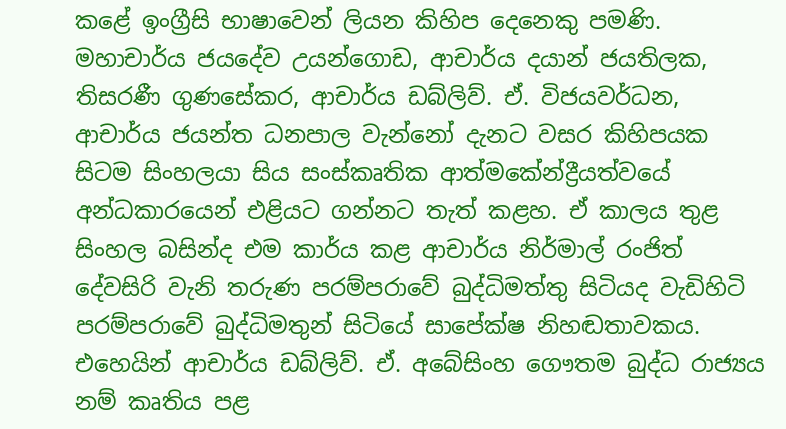කළේ ඉංග්‍රීසි භාෂාවෙන් ලියන කිහිප දෙනෙකු පමණි. මහාචාර්ය ජයදේව උයන්ගොඩ, ආචාර්ය දයාන් ජයතිලක, තිසරණී ගුණසේකර, ආචාර්ය ඩබ්ලිව්. ඒ. විජයවර්ධන, ආචාර්ය ජයන්ත ධනපාල වැන්නෝ දැනට වසර කිහිපයක සිටම සිංහලයා සිය සංස්කෘතික ආත්මකේන්ද්‍රීයත්වයේ අන්ධකාරයෙන් එළියට ගන්නට තැත් කළහ. ඒ කාලය තුළ සිංහල බසින්ද එම කාර්ය කළ ආචාර්ය නිර්මාල් රංජිත් දේවසිරි වැනි තරුණ පරම්පරාවේ බුද්ධිමත්තු සිටියද වැඩිහිටි පරම්පරාවේ බුද්ධිමතුන් සිටියේ සාපේක්ෂ නිහඬතාවකය. එහෙයින් ආචාර්ය ඩබ්ලිව්. ඒ. අබේසිංහ ගෞතම බුද්ධ රාජ්‍යය නම් කෘතිය පළ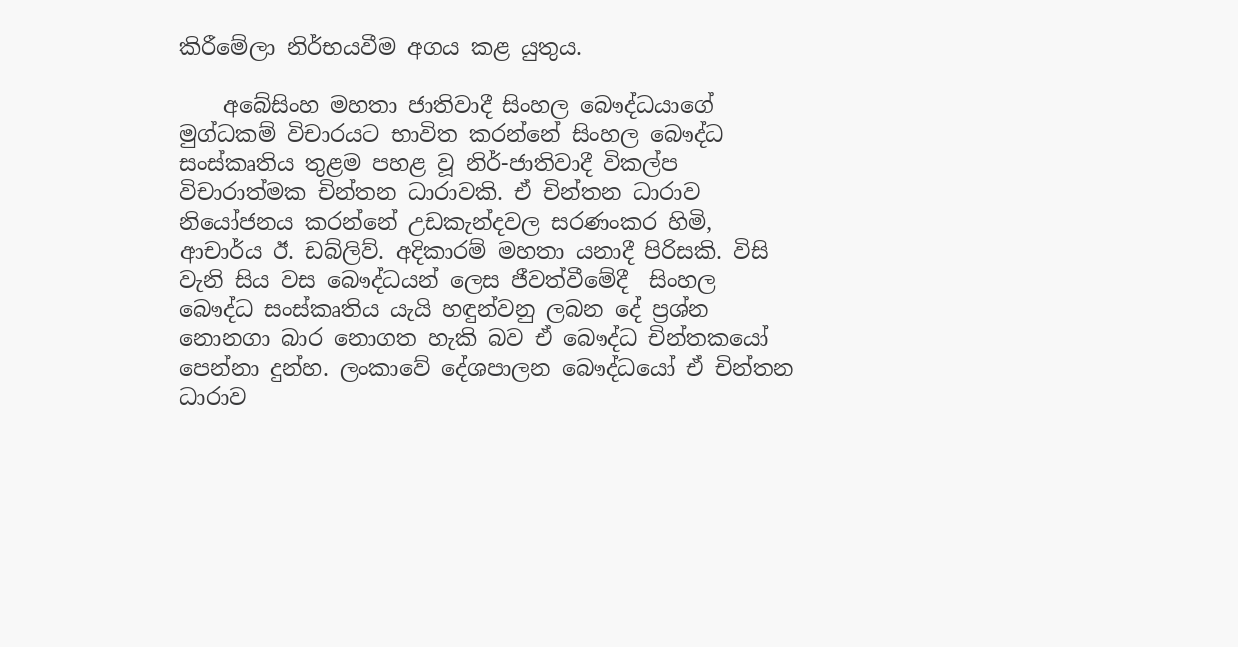කිරීමේලා නිර්භයවීම අගය කළ යුතුය.

    අබේසිංහ මහතා ජාතිවාදී සිංහල බෞද්ධයාගේ මුග්ධකම් විචාරයට භාවිත කරන්නේ සිංහල බෞද්ධ සංස්කෘතිය තුළම පහළ වූ නිර්-ජාතිවාදී විකල්ප විචාරාත්මක චින්තන ධාරාවකි. ඒ චින්තන ධාරාව නියෝජනය කරන්නේ උඩකැන්දවල සරණංකර හිමි, ආචාර්ය ඊ. ඩබ්ලිව්. අදිකාරම් මහතා යනාදී පිරිසකි. විසි වැනි සිය වස බෞද්ධයන් ලෙස ජීවත්වීමේදී  සිංහල බෞද්ධ සංස්කෘතිය යැයි හඳුන්වනු ලබන දේ ප්‍රශ්න නොනගා බාර නොගත හැකි බව ඒ බෞද්ධ චින්තකයෝ පෙන්නා දුන්හ. ලංකාවේ දේශපාලන බෞද්ධයෝ ඒ චින්තන ධාරාව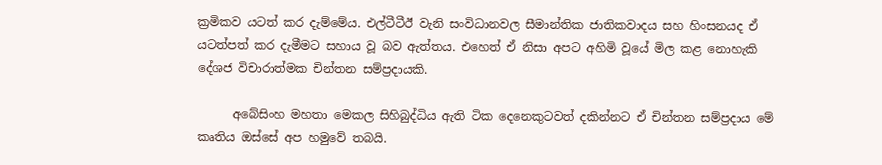ක්‍රමිකව යටත් කර දැම්මේය. එල්ටීටීඊ වැනි සංවිධානවල සීමාන්තික ජාතිකවාදය සහ හිංසනයද ඒ යටත්පත් කර දැමීමට සහාය වූ බව ඇත්තය. එහෙත් ඒ නිසා අපට අහිමි වූයේ මිල කළ නොහැකි දේශජ විචාරාත්මක චින්තන සම්ප්‍රදායකි.

      අබේසිංහ මහතා මෙකල සිහිබුද්ධිය ඇති ටික දෙනෙකුටවත් දකින්නට ඒ චින්තන සම්ප්‍රදාය මේ කෘතිය ඔස්සේ අප හමුවේ තබයි.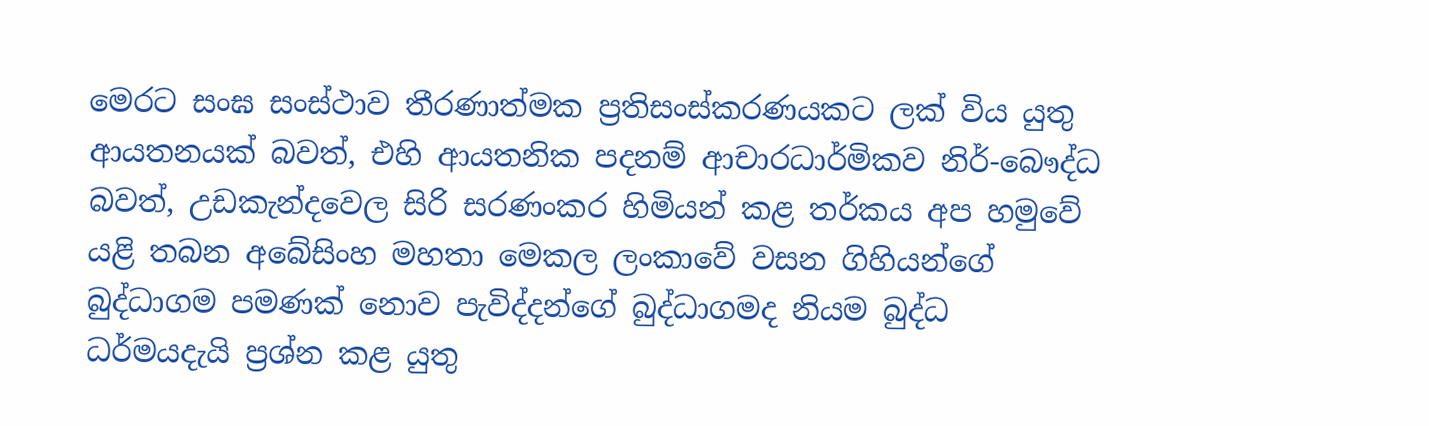මෙරට සංඝ සංස්ථාව තීරණාත්මක ප්‍රතිසංස්කරණයකට ලක් විය යුතු ආයතනයක් බවත්, එහි ආයතනික පදනම් ආචාරධාර්මිකව නිර්-බෞද්ධ බවත්, උඩකැන්දවෙල සිරි සරණංකර හිමියන් කළ තර්කය අප හමුවේ යළි තබන අබේසිංහ මහතා මෙකල ලංකාවේ වසන ගිහියන්ගේ බුද්ධාගම පමණක් නොව පැවිද්දන්ගේ බුද්ධාගමද නියම බුද්ධ ධර්මයදැයි ප්‍රශ්න කළ යුතු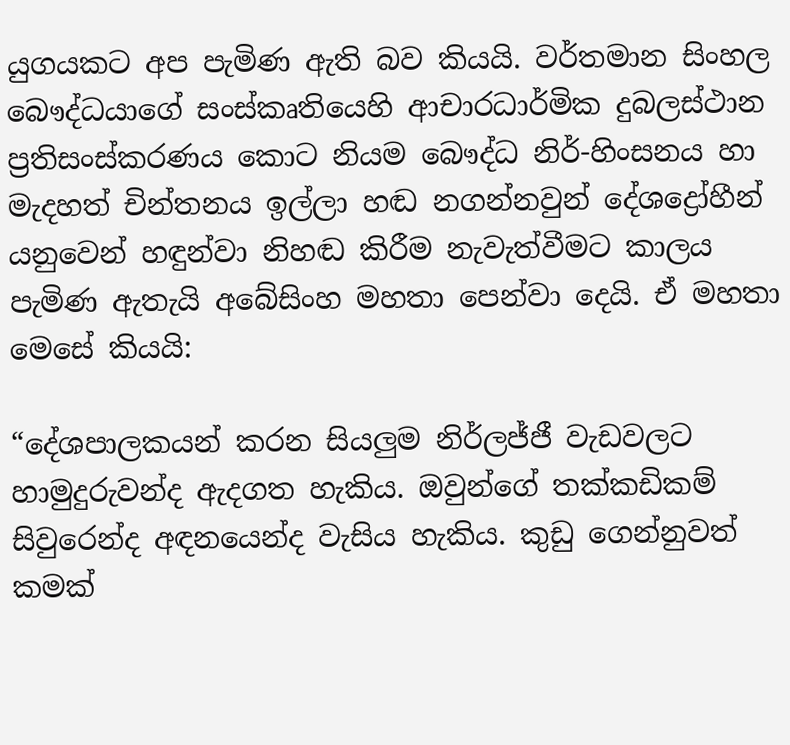යුගයකට අප පැමිණ ඇති බව කියයි. වර්තමාන සිංහල බෞද්ධයාගේ සංස්කෘතියෙහි ආචාරධාර්මික දුබලස්ථාන ප්‍රතිසංස්කරණය කොට නියම බෞද්ධ නිර්-හිංසනය හා මැදහත් චින්තනය ඉල්ලා හඬ නගන්නවුන් දේශද්‍රෝහීන් යනුවෙන් හඳුන්වා නිහඬ කිරීම නැවැත්වීමට කාලය පැමිණ ඇතැයි අබේසිංහ මහතා පෙන්වා දෙයි. ඒ මහතා මෙසේ කියයි:

“දේශපාලකයන් කරන සියලුම නිර්ලජ්ජී වැඩවලට හාමුදුරුවන්ද ඇදගත හැකිය. ඔවුන්ගේ තක්කඩිකම් සිවුරෙන්ද අඳනයෙන්ද වැසිය හැකිය. කුඩු ගෙන්නුවත් කමක්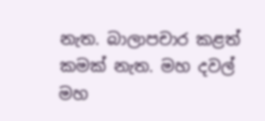නැත. බාලාපචාර කළත් කමක් නැත. මහ දවල් මහ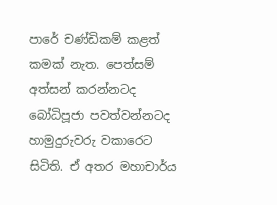පාරේ චණ්ඩිකම් කළත් කමක් නැත. පෙත්සම් අත්සන් කරන්නටද බෝධිපූජා පවත්වන්නටද හාමුදුරුවරු වකාරෙට සිටිති. ඒ අතර මහාචාර්ය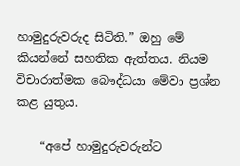හාමුදුරුවරුද සිටිති.” ඔහු මේ කියන්නේ සහතික ඇත්තය. නියම විචාරාත්මක බෞද්ධයා මේවා ප්‍රශ්න කළ යුතුය.

    “අපේ හාමුදුරුවරුන්ට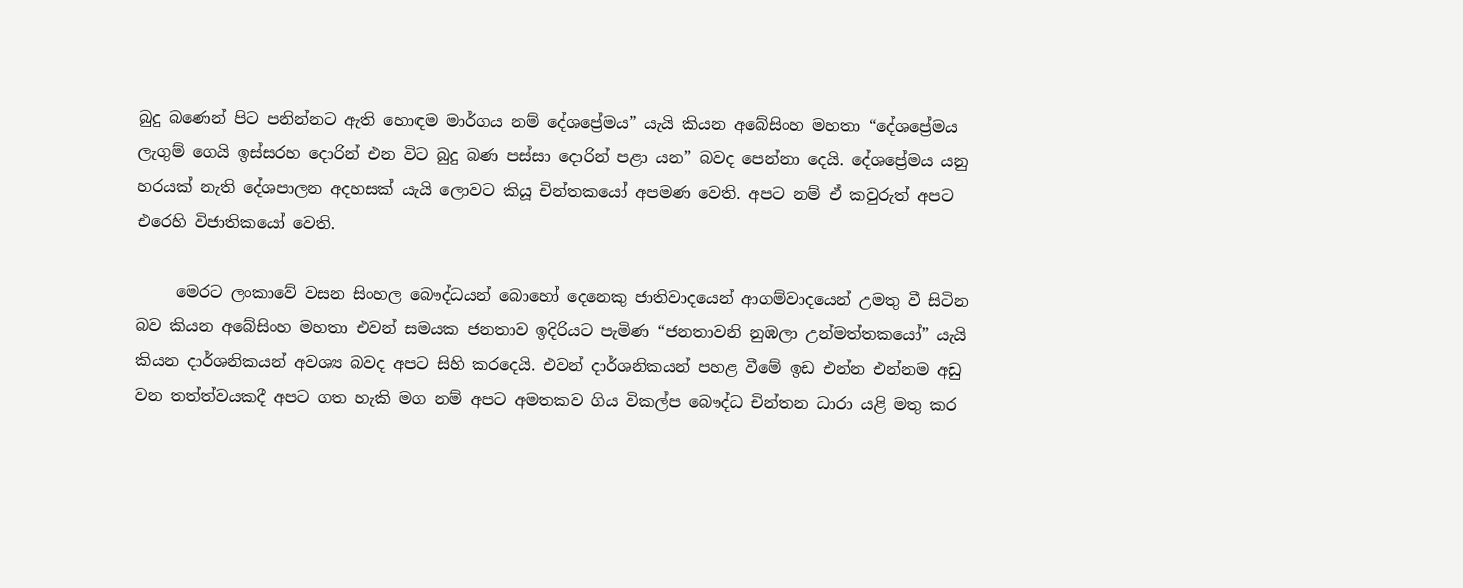බුදු බණෙන් පිට පනින්නට ඇති හොඳම මාර්ගය නම් දේශප්‍රේමය” යැයි කියන අබේසිංහ මහතා “දේශප්‍රේමය ලැගුම් ගෙයි ඉස්සරහ දොරින් එන විට බුදු බණ පස්සා දොරින් පළා යන” බවද පෙන්නා දෙයි. දේශප්‍රේමය යනු හරයක් නැති දේශපාලන අදහසක් යැයි ලොවට කියූ චින්තකයෝ අපමණ වෙති. අපට නම් ඒ කවුරුත් අපට එරෙහි විජාතිකයෝ වෙති.

     මෙරට ලංකාවේ වසන සිංහල බෞද්ධයන් බොහෝ දෙනෙකු ජාතිවාදයෙන් ආගම්වාදයෙන් උමතු වී සිටින බව කියන අබේසිංහ මහතා එවන් සමයක ජනතාව ඉදිරියට පැමිණ “ජනතාවනි නුඹලා උන්මත්තකයෝ” යැයි කියන දාර්ශනිකයන් අවශ්‍ය බවද අපට සිහි කරදෙයි. එවන් දාර්ශනිකයන් පහළ වීමේ ඉඩ එන්න එන්නම අඩු වන තත්ත්වයකදී අපට ගත හැකි මග නම් අපට අමතකව ගිය විකල්ප බෞද්ධ චින්තන ධාරා යළි මතු කර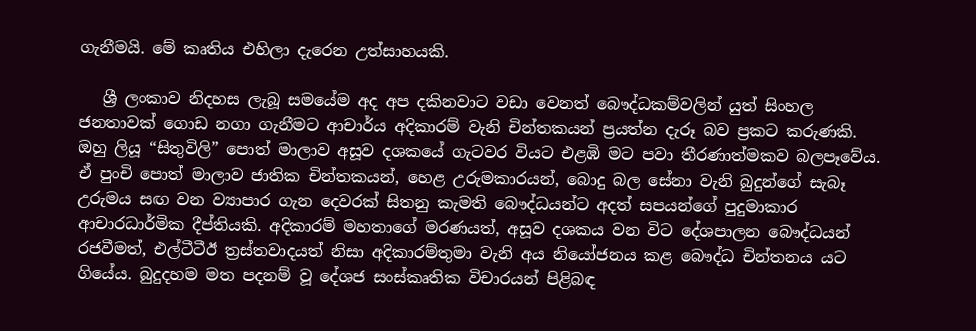ගැනීමයි. මේ කෘතිය එහිලා දැරෙන උත්සාහයකි.

   ශ්‍රී ලංකාව නිදහස ලැබූ සමයේම අද අප දකිනවාට වඩා වෙනත් බෞද්ධකම්වලින් යුත් සිංහල ජනතාවක් ගොඩ නගා ගැනීමට ආචාර්ය අදිකාරම් වැනි චින්තකයන් ප්‍රයත්න දැරූ බව ප්‍රකට කරුණකි. ඔහු ලියූ “සිතුවිලි” පොත් මාලාව අසූව දශකයේ ගැටවර වියට එළඹි මට පවා තීරණාත්මකව බලපෑවේය. ඒ පුංචි පොත් මාලාව ජාතික චින්තකයන්, හෙළ උරුමකාරයන්, බොදු බල සේනා වැනි බුදුන්ගේ සැබෑ උරුමය සඟ වන ව්‍යාපාර ගැන දෙවරක් සිතනු කැමති බෞද්ධයන්ට අදත් සපයන්ගේ පුදුමාකාර ආචාරධාර්මික දීප්තියකි. අදිකාරම් මහතාගේ මරණයත්, අසූව දශකය වන විට දේශපාලන බෞද්ධයන් රජවීමත්, එල්ටීටීඊ ත්‍රස්තවාදයත් නිසා අදිකාරම්තුමා වැනි අය නියෝජනය කළ බෞද්ධ චින්තනය යට ගියේය. බුදුදහම මත පදනම් වූ දේශජ සංස්කෘතික විචාරයන් පිළිබඳ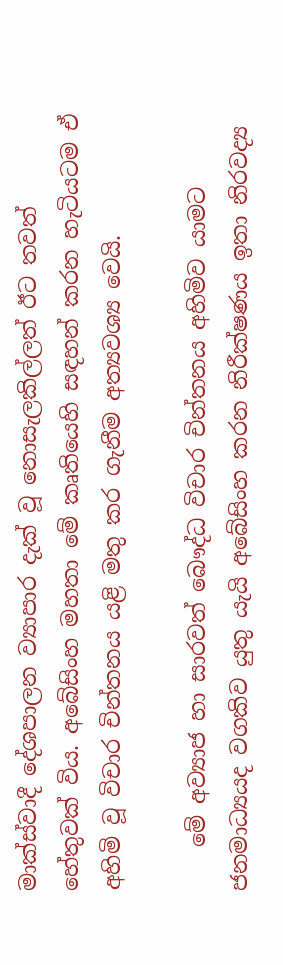මාක්ස්වාදී දේශපාලන ව්‍යාපාර දැක් වූ නොසැලකිල්ලත් ඊට තවත් හේතුවක් විය. අබේසිංහ මහතා මේ කෘතියෙහි සඳහන් කරන හැටියටම ඒ අහිමි වූ විචාර චින්තනය යළි මතු කර ගැනීම අත්‍යවශ්‍ය වෙයි.

    මේ අව්‍යාජ හා සාරවත් බෞද්ධ විචාර චින්තනය අහිමිව යාමට ජනමාධ්‍යයද වගකිව යුතු යැයි අබේසිංහ කරන නිරීක්ෂණය ඉතා නිරවද්‍ය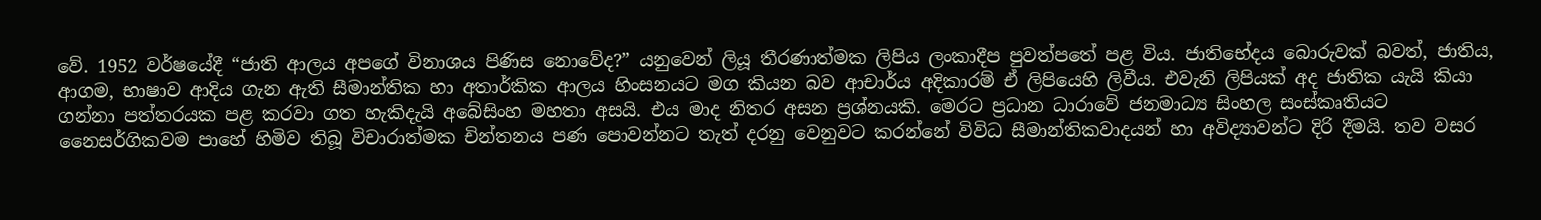වේ. 1952 වර්ෂයේදී “ජාති ආලය අපගේ විනාශය පිණිස නොවේද?” යනුවෙන් ලියූ තීරණාත්මක ලිපිය ලංකාදීප පුවත්පතේ පළ විය. ජාතිභේදය බොරුවක් බවත්, ජාතිය, ආගම, භාෂාව ආදිය ගැන ඇති සීමාන්තික හා අතාර්කික ආලය හිංසනයට මග කියන බව ආචාර්ය අදිකාරම් ඒ ලිපියෙහි ලිවීය. එවැනි ලිපියක් අද ජාතික යැයි කියා ගන්නා පත්තරයක පළ කරවා ගත හැකිදැයි අබේසිංහ මහතා අසයි. එය මාද නිතර අසන ප්‍රශ්නයකි. මෙරට ප්‍රධාන ධාරාවේ ජනමාධ්‍ය සිංහල සංස්කෘතියට නෛසර්ගිකවම පාහේ හිමිව තිබූ විචාරාත්මක චින්තනය පණ පොවන්නට තැත් දරනු වෙනුවට කරන්නේ විවිධ සීමාන්තිකවාදයන් හා අවිද්‍යාවන්ට දිරි දීමයි. තව වසර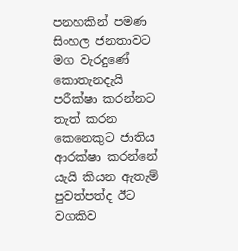පනහකින් පමණ සිංහල ජනතාවට මග වැරදුණේ කොතැනදැයි පරීක්ෂා කරන්නට තැත් කරන කෙනෙකුට ජාතිය ආරක්ෂා කරන්නේ යැයි කියන ඇතැම් පුවත්පත්ද ඊට වගකිව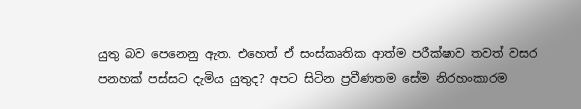යුතු බව පෙනෙනු ඇත. එහෙත් ඒ සංස්කෘතික ආත්ම පරීක්ෂාව තවත් වසර පනහක් පස්සට දැමිය යුතුද? අපට සිටින ප්‍රවීණතම සේම නිරහංකාරම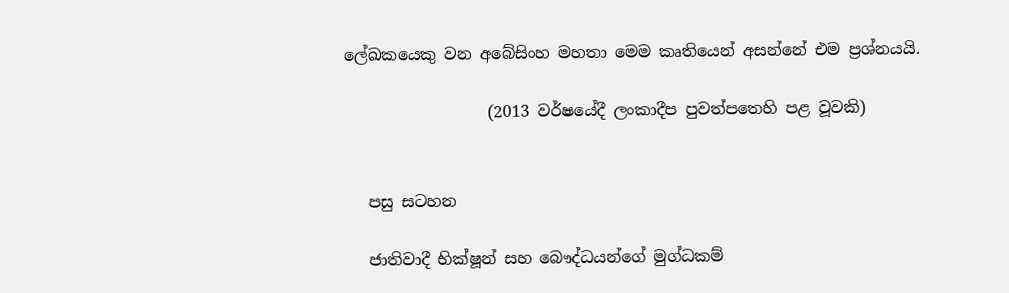ලේඛකයෙකු වන අබේසිංහ මහතා මෙම කෘතියෙන් අසන්නේ එම ප්‍රශ්නයයි.

                  (2013 වර්ෂයේදී ලංකාදීප පුවත්පතෙහි පළ වූවකි)


   පසු සටහන

   ජාතිවාදී භික්ෂූන් සහ බෞද්ධයන්ගේ මුග්ධකම්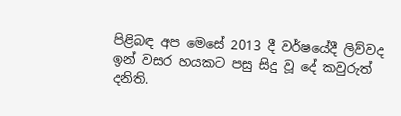පිළිබඳ අප මෙසේ 2013 දී වර්ෂයේදී ලිව්වද ඉන් වසර හයකට පසු සිදු වූ දේ කවුරුත් දනිති.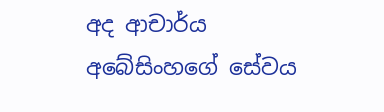අද ආචාර්ය අබේසිංහගේ සේවය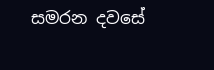සමරන දවසේ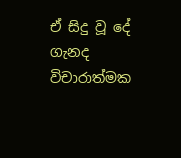ඒ සිදු වූ දේ ගැනද විචාරාත්මක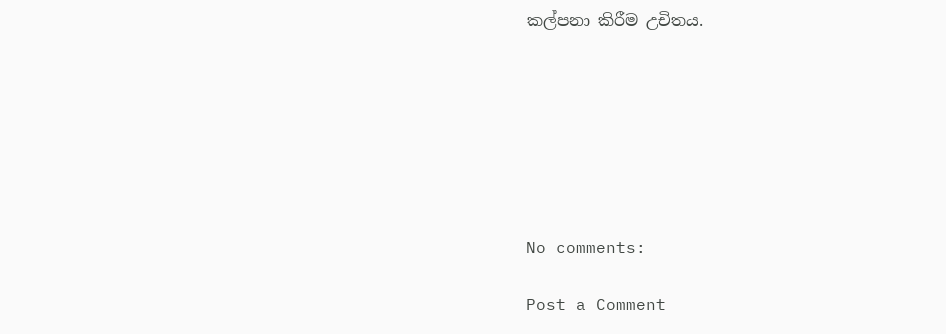කල්පනා කිරීම උචිතය.







No comments:

Post a Comment